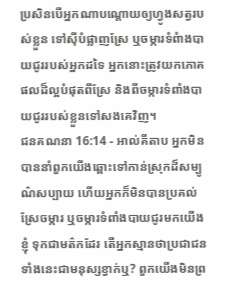ប្រសិនបើអ្នកណាបណ្តោយឲ្យហ្វូងសត្វរបស់ខ្លួន ទៅស៊ីបំផ្លាញស្រែ ឬចម្ការទំពំាងបាយជូររបស់អ្នកដទៃ អ្នកនោះត្រូវយកភោគផលដ៏ល្អបំផុតពីស្រែ និងពីចម្ការទំពាំងបាយជូររបស់ខ្លួនទៅសងគេវិញ។
ជនគណនា 16:14 - អាល់គីតាប អ្នកមិនបាននាំពួកយើងឆ្ពោះទៅកាន់ស្រុកដ៏សម្បូណ៌សប្បាយ ហើយអ្នកក៏មិនបានប្រគល់ស្រែចម្ការ ឬចម្ការទំពាំងបាយជូរមកយើងខ្ញុំ ទុកជាមត៌កដែរ តើអ្នកស្មានថាប្រជាជនទាំងនេះជាមនុស្សខ្វាក់ឬ? ពួកយើងមិនព្រ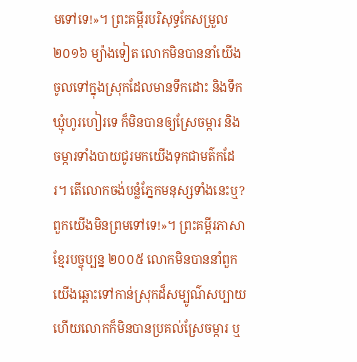មទៅទេ!»។ ព្រះគម្ពីរបរិសុទ្ធកែសម្រួល ២០១៦ ម្យ៉ាងទៀត លោកមិនបាននាំយើងចូលទៅក្នុងស្រុកដែលមានទឹកដោះ និងទឹកឃ្មុំហូរហៀរទេ ក៏មិនបានឲ្យស្រែចម្ការ និងចម្ការទាំងបាយជូរមកយើងទុកជាមត៌កដែរ។ តើលោកចង់បន្លំភ្នែកមនុស្សទាំងនេះឬ? ពួកយើងមិនព្រមទៅទេ!»។ ព្រះគម្ពីរភាសាខ្មែរបច្ចុប្បន្ន ២០០៥ លោកមិនបាននាំពួកយើងឆ្ពោះទៅកាន់ស្រុកដ៏សម្បូណ៌សប្បាយ ហើយលោកក៏មិនបានប្រគល់ស្រែចម្ការ ឬ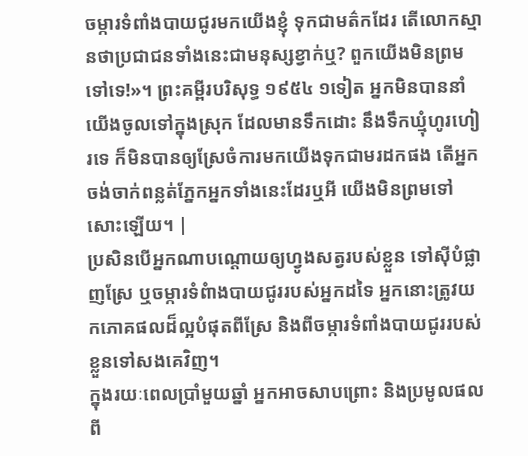ចម្ការទំពាំងបាយជូរមកយើងខ្ញុំ ទុកជាមត៌កដែរ តើលោកស្មានថាប្រជាជនទាំងនេះជាមនុស្សខ្វាក់ឬ? ពួកយើងមិនព្រមទៅទេ!»។ ព្រះគម្ពីរបរិសុទ្ធ ១៩៥៤ ១ទៀត អ្នកមិនបាននាំយើងចូលទៅក្នុងស្រុក ដែលមានទឹកដោះ នឹងទឹកឃ្មុំហូរហៀរទេ ក៏មិនបានឲ្យស្រែចំការមកយើងទុកជាមរដកផង តើអ្នកចង់ចាក់ពន្លត់ភ្នែកអ្នកទាំងនេះដែរឬអី យើងមិនព្រមទៅសោះឡើយ។ |
ប្រសិនបើអ្នកណាបណ្តោយឲ្យហ្វូងសត្វរបស់ខ្លួន ទៅស៊ីបំផ្លាញស្រែ ឬចម្ការទំពំាងបាយជូររបស់អ្នកដទៃ អ្នកនោះត្រូវយកភោគផលដ៏ល្អបំផុតពីស្រែ និងពីចម្ការទំពាំងបាយជូររបស់ខ្លួនទៅសងគេវិញ។
ក្នុងរយៈពេលប្រាំមួយឆ្នាំ អ្នកអាចសាបព្រោះ និងប្រមូលផលពី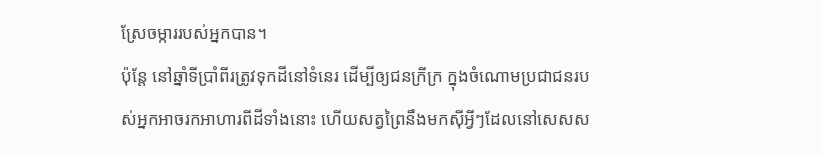ស្រែចម្ការរបស់អ្នកបាន។
ប៉ុន្តែ នៅឆ្នាំទីប្រាំពីរត្រូវទុកដីនៅទំនេរ ដើម្បីឲ្យជនក្រីក្រ ក្នុងចំណោមប្រជាជនរបស់អ្នកអាចរកអាហារពីដីទាំងនោះ ហើយសត្វព្រៃនឹងមកស៊ីអ្វីៗដែលនៅសេសស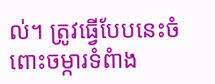ល់។ ត្រូវធ្វើបែបនេះចំពោះចម្ការទំពំាង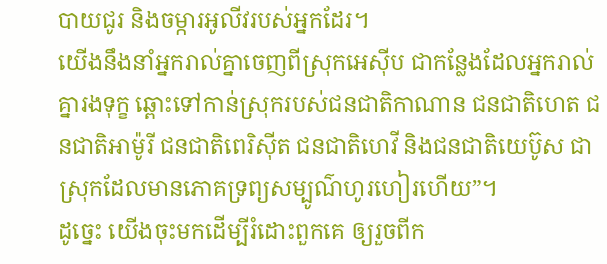បាយជូរ និងចម្ការអូលីវរបស់អ្នកដែរ។
យើងនឹងនាំអ្នករាល់គ្នាចេញពីស្រុកអេស៊ីប ជាកន្លែងដែលអ្នករាល់គ្នារងទុក្ខ ឆ្ពោះទៅកាន់ស្រុករបស់ជនជាតិកាណាន ជនជាតិហេត ជនជាតិអាម៉ូរី ជនជាតិពេរិស៊ីត ជនជាតិហេវី និងជនជាតិយេប៊ូស ជាស្រុកដែលមានភោគទ្រព្យសម្បូណ៌ហូរហៀរហើយ”។
ដូច្នេះ យើងចុះមកដើម្បីរំដោះពួកគេ ឲ្យរួចពីក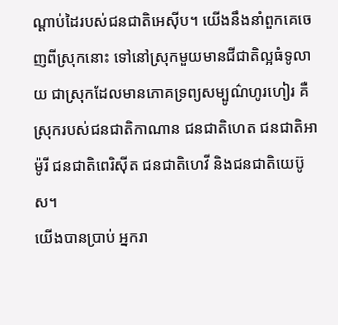ណ្ដាប់ដៃរបស់ជនជាតិអេស៊ីប។ យើងនឹងនាំពួកគេចេញពីស្រុកនោះ ទៅនៅស្រុកមួយមានជីជាតិល្អធំទូលាយ ជាស្រុកដែលមានភោគទ្រព្យសម្បូណ៌ហូរហៀរ គឺស្រុករបស់ជនជាតិកាណាន ជនជាតិហេត ជនជាតិអាម៉ូរី ជនជាតិពេរិស៊ីត ជនជាតិហេវី និងជនជាតិយេប៊ូស។
យើងបានប្រាប់ អ្នករា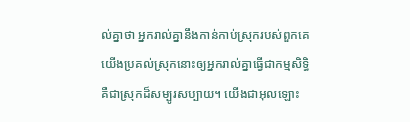ល់គ្នាថា អ្នករាល់គ្នានឹងកាន់កាប់ស្រុករបស់ពួកគេ យើងប្រគល់ស្រុកនោះឲ្យអ្នករាល់គ្នាធ្វើជាកម្មសិទ្ធិ គឺជាស្រុកដ៏សម្បូរសប្បាយ។ យើងជាអុលឡោះ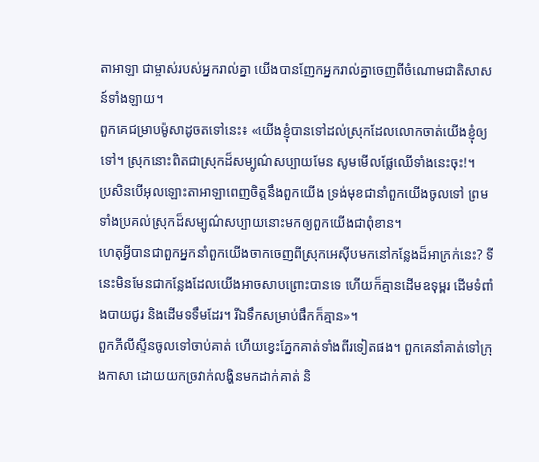តាអាឡា ជាម្ចាស់របស់អ្នករាល់គ្នា យើងបានញែកអ្នករាល់គ្នាចេញពីចំណោមជាតិសាសន៍ទាំងឡាយ។
ពួកគេជម្រាបម៉ូសាដូចតទៅនេះ៖ «យើងខ្ញុំបានទៅដល់ស្រុកដែលលោកចាត់យើងខ្ញុំឲ្យទៅ។ ស្រុកនោះពិតជាស្រុកដ៏សម្បូណ៌សប្បាយមែន សូមមើលផ្លែឈើទាំងនេះចុះ!។
ប្រសិនបើអុលឡោះតាអាឡាពេញចិត្តនឹងពួកយើង ទ្រង់មុខជានាំពួកយើងចូលទៅ ព្រមទាំងប្រគល់ស្រុកដ៏សម្បូណ៌សប្បាយនោះមកឲ្យពួកយើងជាពុំខាន។
ហេតុអ្វីបានជាពួកអ្នកនាំពួកយើងចាកចេញពីស្រុកអេស៊ីបមកនៅកន្លែងដ៏អាក្រក់នេះ? ទីនេះមិនមែនជាកន្លែងដែលយើងអាចសាបព្រោះបានទេ ហើយក៏គ្មានដើមឧទុម្ពរ ដើមទំពាំងបាយជូរ និងដើមទទឹមដែរ។ រីឯទឹកសម្រាប់ផឹកក៏គ្មាន»។
ពួកភីលីស្ទីនចូលទៅចាប់គាត់ ហើយខ្វេះភ្នែកគាត់ទាំងពីរទៀតផង។ ពួកគេនាំគាត់ទៅក្រុងកាសា ដោយយកច្រវាក់លង្ហិនមកដាក់គាត់ និ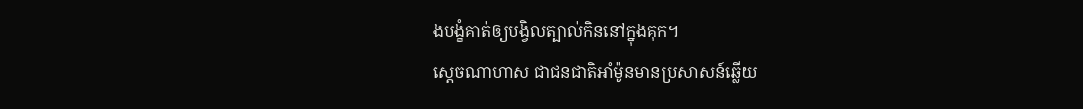ងបង្ខំគាត់ឲ្យបង្វិលត្បាល់កិននៅក្នុងគុក។
ស្តេចណាហាស ជាជនជាតិអាំម៉ូនមានប្រសាសន៍ឆ្លើយ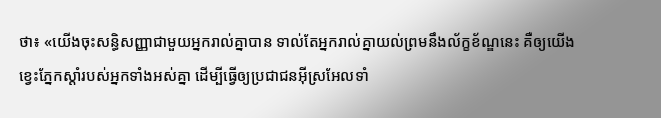ថា៖ «យើងចុះសន្ធិសញ្ញាជាមួយអ្នករាល់គ្នាបាន ទាល់តែអ្នករាល់គ្នាយល់ព្រមនឹងល័ក្ខខ័ណ្ឌនេះ គឺឲ្យយើងខ្វេះភ្នែកស្តាំរបស់អ្នកទាំងអស់គ្នា ដើម្បីធ្វើឲ្យប្រជាជនអ៊ីស្រអែលទាំ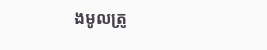ងមូលត្រូ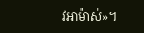វអាម៉ាស់»។